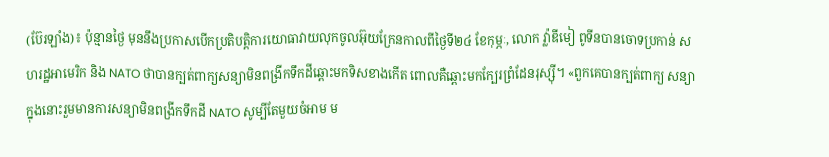(ប៊ែរឡាំង)៖ ប៉ុន្មានថ្ងៃ មុននឹងប្រកាសបើកប្រតិបត្តិការយោធាវាយលុកចូលអ៊ុយក្រែនកាលពីថ្ងៃទី២៤ ខែកុម្ភៈ, លោក វ្ល៉ាឌីមៀ ពូទីនបានចោទប្រកាន់ សហរដ្ឋអាមេរិក និង NATO ថាបានក្បត់ពាក្យសន្យាមិនពង្រីកទឹកដីឆ្ពោះមកទិសខាងកើត ពោលគឺឆ្ពោះមកក្បែរព្រំដែនរុស្ស៊ី។ «ពួកគេបានក្បត់ពាក្យ សន្យា ក្នុងនោះរួមមានការសន្យាមិនពង្រីកទឹកដី NATO សូម្បីតែមួយចំអាម ម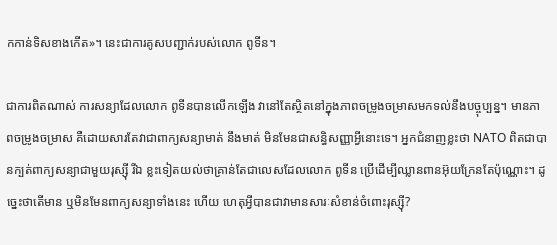កកាន់ទិសខាងកើត»។ នេះជាការគូសបញ្ជាក់របស់លោក ពូទីន។

ជាការពិតណាស់ ការសន្យាដែលលោក ពូទីនបានលើកឡើង វានៅតែស្ថិតនៅក្នុងភាពចម្រូងចម្រាសមកទល់នឹងបច្ចុប្បន្ន។ មានភាពចម្រូងចម្រាស គឺដោយសារតែវាជាពាក្យសន្យាមាត់ នឹងមាត់ មិនមែនជាសន្ធិសញ្ញាអ្វីនោះទេ។ អ្នកជំនាញខ្លះថា NATO ពិតជាបានក្បត់ពាក្យសន្យាជាមួយរុស្ស៊ី រីឯ ខ្លះទៀតយល់ថាគ្រាន់តែជាលេសដែលលោក ពូទីន ប្រើដើម្បីឈ្លានពានអ៊ុយក្រែនតែប៉ុណ្ណោះ។ ដូច្នេះថាតើមាន ឬមិនមែនពាក្យសន្យាទាំងនេះ ហើយ ហេតុអ្វីបានជាវាមានសារៈសំខាន់ចំពោះរុស្ស៊ី?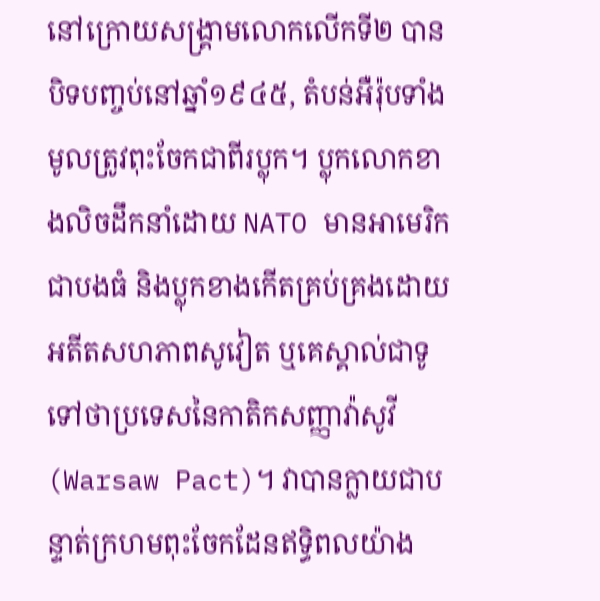នៅក្រោយសង្រ្គាមលោកលើកទី២ បានបិទបញ្ចប់នៅឆ្នាំ១៩៤៥, តំបន់អឺរ៉ុបទាំងមូលត្រូវពុះចែកជាពីរប្លុក។ ប្លុកលោកខាងលិចដឹកនាំដោយ NATO មានអាមេរិកជាបងធំ និងប្លុកខាងកើតគ្រប់គ្រងដោយអតីតសហភាពសូវៀត ឬគេស្គាល់ជាទូទៅថាប្រទេសនៃកាតិកសញ្ញាវ៉ាសូវី (Warsaw Pact)។ វាបានក្លាយជាបន្ទាត់ក្រហមពុះចែកដែនឥទ្ធិពលយ៉ាង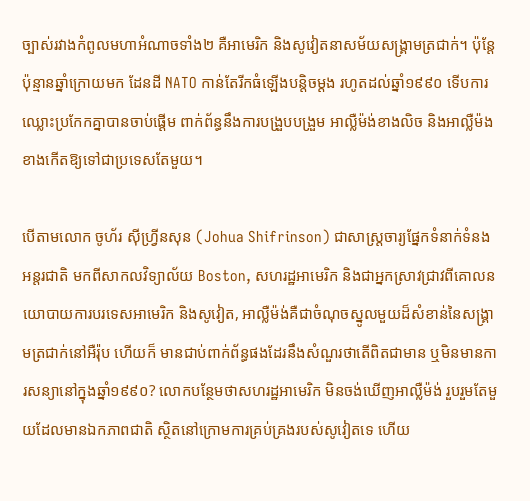ច្បាស់រវាងកំពូលមហាអំណាចទាំង២ គឺអាមេរិក និងសូវៀតនាសម័យសង្រ្គាមត្រជាក់។ ប៉ុន្តែ ប៉ុន្មានឆ្នាំក្រោយមក ដែនដី NATO កាន់តែរីកធំឡើងបន្តិចម្ដង រហូតដល់ឆ្នាំ១៩៩០ ទើបការឈ្លោះប្រកែកគ្នាបានចាប់ផ្ដើម ពាក់ព័ន្ធនឹងការបង្រួបបង្រួម អាល្លឺម៉ង់ខាងលិច និងអាល្លឺម៉ងខាងកើតឱ្យទៅជាប្រទេសតែមួយ។

បើតាមលោក ចូហ័រ ស៊ីហ្រី្វនសុន (Johua Shifrinson) ជាសាស្ត្រចារ្យផ្នែកទំនាក់ទំនងអន្តរជាតិ មកពីសាកលវិទ្យាល័យ Boston, សហរដ្ឋអាមេរិក និងជាអ្នកស្រាវជ្រាវពីគោលនយោបាយការបរទេសអាមេរិក និងសូវៀត, អាល្លឺម៉ង់គឺជាចំណុចស្នូលមួយដ៏សំខាន់នៃសង្រ្គាមត្រជាក់នៅអឺរ៉ុប ហើយក៏ មានជាប់ពាក់ព័ន្ធផងដែរនឹងសំណួរថាតើពិតជាមាន ឬមិនមានការសន្យានៅក្នុងឆ្នាំ១៩៩០? លោកបន្ថែមថាសហរដ្ឋអាមេរិក មិនចង់ឃើញអាល្លឺម៉ង់ រួបរួមតែមួយដែលមានឯកភាពជាតិ ស្ថិតនៅក្រោមការគ្រប់គ្រងរបស់សូវៀតទេ ហើយ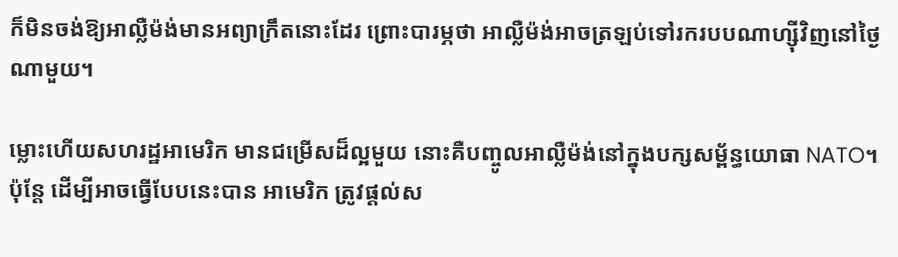ក៏មិនចង់ឱ្យអាល្លឺម៉ង់មានអព្យាក្រឹតនោះដែរ ព្រោះបារម្ភថា អាល្លឺម៉ង់អាចត្រឡប់ទៅរករបបណាហ្ស៊ីវិញនៅថ្ងៃណាមួយ។

ម្លោះហើយសហរដ្ឋអាមេរិក មានជម្រើសដ៏ល្អមួយ នោះគឺបញ្ចូលអាល្លឺម៉ង់នៅក្នុងបក្សសម្ព័ន្ធយោធា NATO។ ប៉ុន្តែ ដើម្បីអាចធ្វើបែបនេះបាន អាមេរិក ត្រូវផ្ដល់ស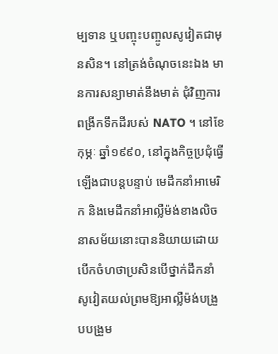ម្បទាន ឬបញ្ចុះបញ្ចូលសូវៀតជាមុនសិន។ នៅត្រង់ចំណុចនេះឯង មានការសន្យាមាត់នឹងមាត់ ជុំវិញការពង្រីកទឹកដីរបស់ NATO ។ នៅខែកុម្ភៈ ឆ្នាំ១៩៩០, នៅក្នុងកិច្ចប្រជុំធ្វើឡើងជាបន្តបន្ទាប់ មេដឹកនាំអាមេរិក និងមេដឹកនាំអាល្លឺម៉ង់ខាងលិចនាសម័យនោះបាននិយាយដោយ បើកចំហថាប្រសិនបើថ្នាក់ដឹកនាំសូវៀតយល់ព្រមឱ្យអាល្លឺម៉ង់បង្រួបបង្រួម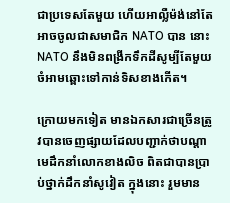ជាប្រទេសតែមួយ ហើយអាល្លឺម៉ង់នៅតែអាចចូលជាសមាជិក NATO បាន នោះ NATO នឹងមិនពង្រីកទឹកដីសូម្បីតែមួយចំអាមឆ្ពោះទៅកាន់ទិសខាងកើត។

ក្រោយមកទៀត មានឯកសារជាច្រើនត្រូវបានចេញផ្សាយដែលបញ្ជាក់ថាបណ្ដាមេដឹកនាំលោកខាងលិច ពិតជាបានប្រាប់ថ្នាក់ដឹកនាំសូវៀត ក្នុងនោះ រួមមាន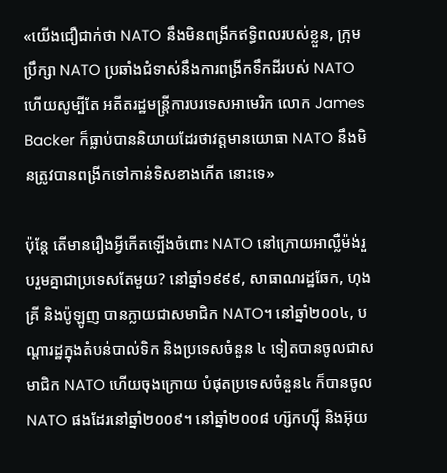«យើងជឿជាក់ថា NATO នឹងមិនពង្រីកឥទ្ធិពលរបស់ខ្លួន, ក្រុមប្រឹក្សា NATO ប្រឆាំងជំទាស់នឹងការពង្រីកទឹកដីរបស់ NATO ហើយសូម្បីតែ អតីតរដ្ឋមន្ត្រីការបរទេសអាមេរិក លោក James Backer ក៏ធ្លាប់បាននិយាយដែរថាវត្តមានយោធា NATO នឹងមិនត្រូវបានពង្រីកទៅកាន់ទិសខាងកើត នោះទេ»

ប៉ុន្តែ តើមានរឿងអ្វីកើតឡើងចំពោះ NATO នៅក្រោយអាល្លឺម៉ង់រួបរួមគ្នាជាប្រទេសតែមួយ? នៅឆ្នាំ១៩៩៩, សាធាណរដ្ឋឆែក, ហុងគ្រី និងប៉ូឡូញ បានក្លាយជាសមាជិក NATO។ នៅឆ្នាំ២០០៤, បណ្ដារដ្ឋក្នុងតំបន់បាល់ទិក និងប្រទេសចំនួន ៤ ទៀតបានចូលជាសមាជិក NATO ហើយចុងក្រោយ បំផុតប្រទេសចំនួន៤ ក៏បានចូល NATO ផងដែរនៅឆ្នាំ២០០៩។ នៅឆ្នាំ២០០៨ ហ្ស៊កហ្ស៊ី និងអ៊ុយ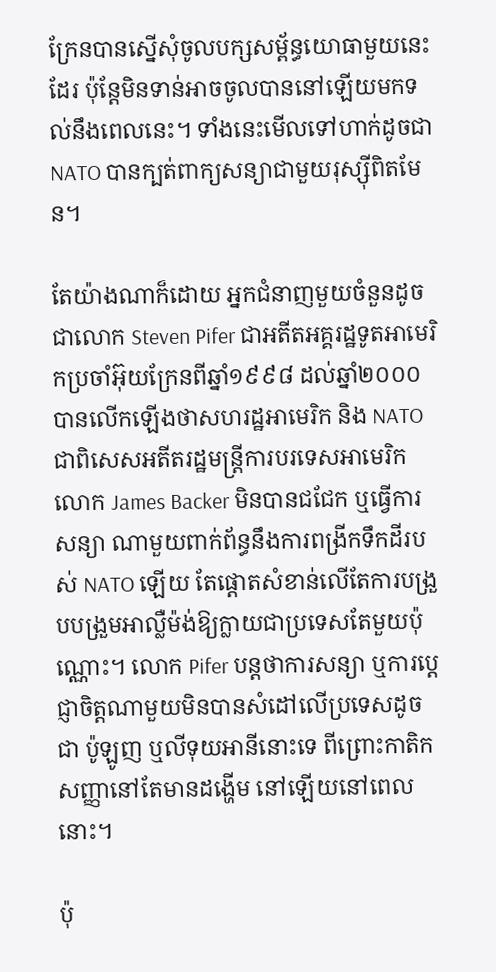ក្រែនបានស្នើសុំចូលបក្សសម្ព័ន្ធយោធាមួយនេះដែរ ប៉ុន្តែមិនទាន់អាចចូលបាននៅឡើយមកទល់នឹងពេលនេះ។ ទាំងនេះមើលទៅហាក់ដូចជា NATO បានក្បត់ពាក្យសន្យាជាមួយរុស្ស៊ីពិតមែន។

តែយ៉ាងណាក៏ដោយ អ្នកជំនាញមួយចំនួនដូចជាលោក Steven Pifer ជាអតីតអគ្គរដ្ឋទូតអាមេរិកប្រចាំអ៊ុយក្រែនពីឆ្នាំ១៩៩៨ ដល់ឆ្នាំ២០០០ បានលើកឡើងថាសហរដ្ឋអាមេរិក និង NATO ជាពិសេសអតីតរដ្ឋមន្ត្រីការបរទេសអាមេរិក លោក James Backer មិនបានជជែក ឬធ្វើការសន្យា ណាមួយពាក់ព័ន្ធនឹងការពង្រីកទឹកដីរបស់ NATO ឡើយ តែផ្ដោតសំខាន់លើតែការបង្រួបបង្រួមអាល្លឺម៉ង់ឱ្យក្លាយជាប្រទេសតែមួយប៉ុណ្ណោះ។ លោក Pifer បន្តថាការសន្យា ឬការប្ដេជ្ញាចិត្តណាមួយមិនបានសំដៅលើប្រទេសដូចជា ប៉ូឡូញ ឬលីទុយអានីនោះទេ ពីព្រោះកាតិកសញ្ញានៅតែមានដង្ហើម នៅឡើយនៅពេលនោះ។

ប៉ុ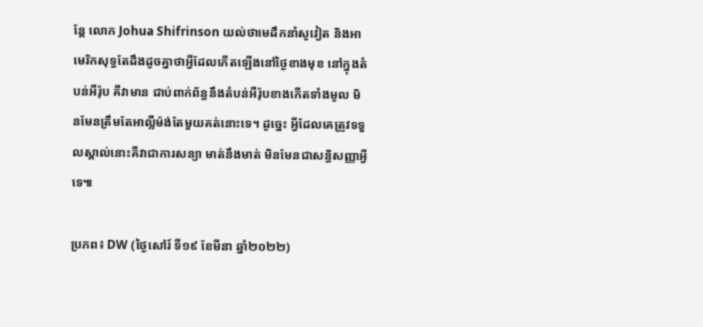ន្តែ លោក Johua Shifrinson យល់ថាមេដឹកនាំសូវៀត និងអាមេរិកសុទ្ធតែដឹងដូចគ្នាថាអ្វីដែលកើតឡើងនៅថ្ងៃខាងមុខ នៅក្នុងតំបន់អឺរ៉ុប គឺវាមាន ជាប់ពាក់ព័ន្ធនឹងតំបន់អឺរ៉ុបខាងកើតទាំងមូល មិនមែនត្រឹមតែអាល្លឺម៉ង់តែមួយគត់នោះទេ។ ដូច្នេះ អ្វីដែលគេត្រូវទទួលស្គាល់នោះគឺវាជាការសន្យា មាត់នឹងមាត់ មិនមែនជាសន្ធិសញ្ញាអ្វីទេ៕

ប្រភព៖ DW (ថ្ងៃសៅរ៍ ទី១៩ ខែមីនា ឆ្នាំ២០២២)